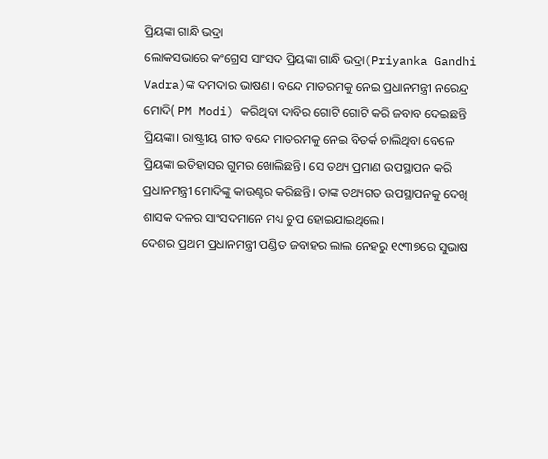ପ୍ରିୟଙ୍କା ଗାନ୍ଧି ଭଦ୍ରା
ଲୋକସଭାରେ କଂଗ୍ରେସ ସାଂସଦ ପ୍ରିୟଙ୍କା ଗାନ୍ଧି ଭଦ୍ରା(Priyanka Gandhi Vadra)ଙ୍କ ଦମଦାର ଭାଷଣ। ବନ୍ଦେ ମାତରମକୁ ନେଇ ପ୍ରଧାନମନ୍ତ୍ରୀ ନରେନ୍ଦ୍ର ମୋଦି( PM Modi) କରିଥିବା ଦାବିର ଗୋଟି ଗୋଟି କରି ଜବାବ ଦେଇଛନ୍ତି ପ୍ରିୟଙ୍କା। ରାଷ୍ଟ୍ରୀୟ ଗୀତ ବନ୍ଦେ ମାତରମକୁ ନେଇ ବିତର୍କ ଚାଲିଥିବା ବେଳେ ପ୍ରିୟଙ୍କା ଇତିହାସର ଗୁମର ଖୋଲିଛନ୍ତି। ସେ ତଥ୍ୟ ପ୍ରମାଣ ଉପସ୍ଥାପନ କରି ପ୍ରଧାନମନ୍ତ୍ରୀ ମୋଦିଙ୍କୁ କାଉଣ୍ଟର କରିଛନ୍ତି। ତାଙ୍କ ତଥ୍ୟଗତ ଉପସ୍ଥାପନକୁ ଦେଖି ଶାସକ ଦଳର ସାଂସଦମାନେ ମଧ୍ୟ ଚୁପ ହୋଇଯାଇଥିଲେ।
ଦେଶର ପ୍ରଥମ ପ୍ରଧାନମନ୍ତ୍ରୀ ପଣ୍ଡିତ ଜବାହର ଲାଲ ନେହରୁ ୧୯୩୭ରେ ସୁଭାଷ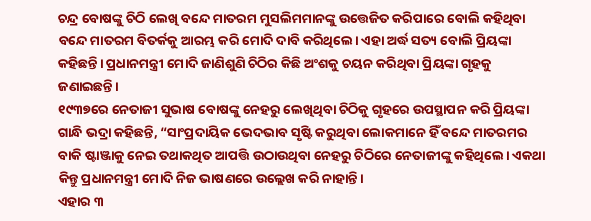ଚନ୍ଦ୍ର ବୋଷଙ୍କୁ ଚିଠି ଲେଖି ବନ୍ଦେ ମାତରମ ମୁସଲିମମାନଙ୍କୁ ଉତ୍ତେଜିତ କରିପାରେ ବୋଲି କହିଥିବା ବନ୍ଦେ ମାତରମ ବିତର୍କକୁ ଆରମ୍ଭ କରି ମୋଦି ଦାବି କରିଥିଲେ। ଏହା ଅର୍ଦ୍ଧ ସତ୍ୟ ବୋଲି ପ୍ରିୟଙ୍କା କହିଛନ୍ତି। ପ୍ରଧାନମନ୍ତ୍ରୀ ମୋଦି ଜାଣିଶୁଣି ଚିଠିର କିଛି ଅଂଶକୁ ଚୟନ କରିଥିବା ପ୍ରିୟଙ୍କା ଗୃହକୁ ଜଣାଇଛନ୍ତି।
୧୯୩୭ରେ ନେତାଜୀ ସୁଭାଷ ବୋଷଙ୍କୁ ନେହରୁ ଲେଖିଥିବା ଚିଠିକୁ ଗୃହରେ ଉପସ୍ଥାପନ କରି ପ୍ରିୟଙ୍କା ଗାନ୍ଧି ଭଦ୍ରା କହିଛନ୍ତି, “ସାଂପ୍ରଦାୟିକ ଭେଦଭାବ ସୃଷ୍ଟି କରୁଥିବା ଲୋକମାନେ ହିଁ ବନ୍ଦେ ମାତରମର ବାକି ଷ୍ଟାଞ୍ଜାକୁ ନେଇ ତଥାକଥିତ ଆପତ୍ତି ଉଠାଉଥିବା ନେହରୁ ଚିଠିରେ ନେତାଜୀଙ୍କୁ କହିଥିଲେ। ଏକଥା କିନ୍ତୁ ପ୍ରଧାନମନ୍ତ୍ରୀ ମୋଦି ନିଜ ଭାଷଣରେ ଉଲ୍ଲେଖ କରି ନାହାନ୍ତି।
ଏହାର ୩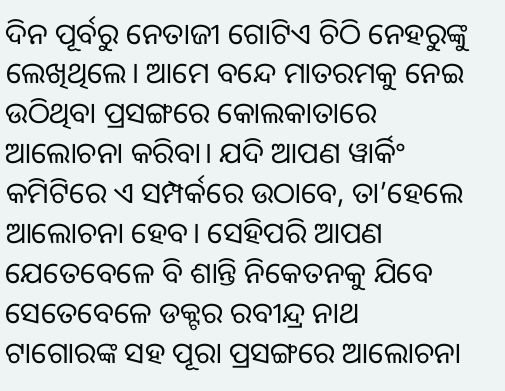ଦିନ ପୂର୍ବରୁ ନେତାଜୀ ଗୋଟିଏ ଚିଠି ନେହରୁଙ୍କୁ ଲେଖିଥିଲେ। ଆମେ ବନ୍ଦେ ମାତରମକୁ ନେଇ ଉଠିଥିବା ପ୍ରସଙ୍ଗରେ କୋଲକାତାରେ ଆଲୋଚନା କରିବା। ଯଦି ଆପଣ ୱାର୍କିଂ କମିଟିରେ ଏ ସମ୍ପର୍କରେ ଉଠାବେ, ତା’ହେଲେ ଆଲୋଚନା ହେବ। ସେହିପରି ଆପଣ ଯେତେବେଳେ ବି ଶାନ୍ତି ନିକେତନକୁ ଯିବେ ସେତେବେଳେ ଡକ୍ଟର ରବୀନ୍ଦ୍ର ନାଥ ଟାଗୋରଙ୍କ ସହ ପୂରା ପ୍ରସଙ୍ଗରେ ଆଲୋଚନା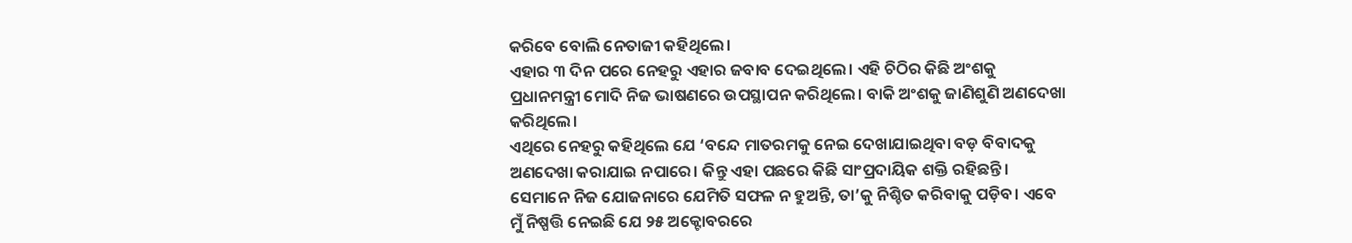କରିବେ ବୋଲି ନେତାଜୀ କହିଥିଲେ।
ଏହାର ୩ ଦିନ ପରେ ନେହରୁ ଏହାର ଜବାବ ଦେଇଥିଲେ। ଏହି ଚିଠିର କିଛି ଅଂଶକୁ ପ୍ରଧାନମନ୍ତ୍ରୀ ମୋଦି ନିଜ ଭାଷଣରେ ଉପସ୍ଥାପନ କରିଥିଲେ। ବାକି ଅଂଶକୁ ଜାଣିଶୁଣି ଅଣଦେଖା କରିଥିଲେ।
ଏଥିରେ ନେହରୁ କହିଥିଲେ ଯେ ‘ବନ୍ଦେ ମାତରମକୁ ନେଇ ଦେଖାଯାଇଥିବା ବଡ଼ ବିବାଦକୁ ଅଣଦେଖା କରାଯାଇ ନପାରେ। କିନ୍ତୁ ଏହା ପଛରେ କିଛି ସାଂପ୍ରଦାୟିକ ଶକ୍ତି ରହିଛନ୍ତି। ସେମାନେ ନିଜ ଯୋଜନାରେ ଯେମିତି ସଫଳ ନ ହୁଅନ୍ତି, ତା’କୁ ନିଶ୍ଚିତ କରିବାକୁ ପଡ଼ିବ। ଏବେ ମୁଁ ନିଷ୍ପତ୍ତି ନେଇଛି ଯେ ୨୫ ଅକ୍ଟୋବରରେ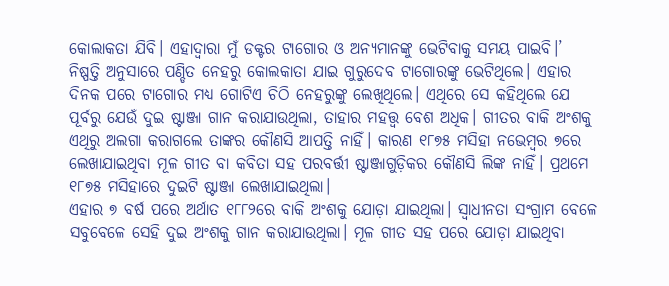କୋଲାକତା ଯିବି। ଏହାଦ୍ୱାରା ମୁଁ ଡକ୍ଟର ଟାଗୋର ଓ ଅନ୍ୟମାନଙ୍କୁ ଭେଟିବାକୁ ସମୟ ପାଇବି।’
ନିଷ୍ପତ୍ତି ଅନୁସାରେ ପଣ୍ଡିତ ନେହରୁ କୋଲକାତା ଯାଇ ଗୁରୁଦେବ ଟାଗୋରଙ୍କୁ ଭେଟିଥିଲେ। ଏହାର ଦିନକ ପରେ ଟାଗୋର ମଧ୍ୟ ଗୋଟିଏ ଚିଠି ନେହରୁଙ୍କୁ ଲେଖିଥିଲେ। ଏଥିରେ ସେ କହିଥିଲେ ଯେ ପୂର୍ବରୁ ଯେଉଁ ଦୁଇ ଷ୍ଟାଞ୍ଜା ଗାନ କରାଯାଉଥିଲା, ତାହାର ମହତ୍ତ୍ୱ ବେଶ ଅଧିକ। ଗୀତର ବାକି ଅଂଶକୁ ଏଥିରୁ ଅଲଗା କରାଗଲେ ତାଙ୍କର କୌଣସି ଆପତ୍ତି ନାହିଁ। କାରଣ ୧୮୭୫ ମସିହା ନଭେମ୍ବର ୭ରେ ଲେଖାଯାଇଥିବା ମୂଳ ଗୀତ ବା କବିତା ସହ ପରବର୍ତ୍ତୀ ଷ୍ଟାଞ୍ଜାଗୁଡ଼ିକର କୌଣସି ଲିଙ୍କ ନାହିଁ। ପ୍ରଥମେ ୧୮୭୫ ମସିହାରେ ଦୁଇଟି ଷ୍ଟାଞ୍ଜା ଲେଖାଯାଇଥିଲା।
ଏହାର ୭ ବର୍ଷ ପରେ ଅର୍ଥାତ ୧୮୮୨ରେ ବାକି ଅଂଶକୁ ଯୋଡ଼ା ଯାଇଥିଲା। ସ୍ୱାଧୀନତା ସଂଗ୍ରାମ ବେଳେ ସବୁବେଳେ ସେହି ଦୁଇ ଅଂଶକୁ ଗାନ କରାଯାଉଥିଲା। ମୂଳ ଗୀତ ସହ ପରେ ଯୋଡ଼ା ଯାଇଥିବା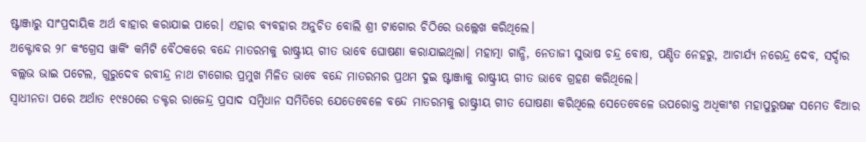ଷ୍ଟାଞ୍ଜାରୁ ସାଂପ୍ରଦାୟିକ ଅର୍ଥ ବାହାର କରାଯାଇ ପାରେ। ଏହାର ବ୍ୟବହାର ଅନୁଚିତ ବୋଲି ଶ୍ରୀ ଟାଗୋର ଚିଠିରେ ଉଲ୍ଲେଖ କରିଥିଲେ।
ଅକ୍ଟୋବର ୨୮ କଂଗ୍ରେସ ୱାର୍କିଂ କମିଟି ବୈଠକରେ ବନ୍ଦେ ମାତରମକୁ ରାଷ୍ଟ୍ରୀୟ ଗୀତ ଭାବେ ଘୋଷଣା କରାଯାଇଥିଲା। ମହାତ୍ମା ଗାନ୍ଧି, ନେତାଜୀ ସୁଭାଷ ଚନ୍ଦ୍ର ବୋଷ, ପଣ୍ଡିତ ନେହରୁ, ଆଚାର୍ଯ୍ୟ ନରେନ୍ଦ୍ର ଦେବ, ସର୍ଦ୍ଦାର ବଲ୍ଲଭ ଭାଇ ପଟେଲ, ଗୁରୁଦେବ ରବୀନ୍ଦ୍ର ନାଥ ଟାଗୋର ପ୍ରମୁଖ ମିଳିତ ଭାବେ ବନ୍ଦେ ମାତରମର ପ୍ରଥମ ଦୁଇ ଷ୍ଟାଞ୍ଜାକୁ ରାଷ୍ଟ୍ରୀୟ ଗୀତ ଭାବେ ଗ୍ରହଣ କରିଥିଲେ।
ସ୍ୱାଧୀନତା ପରେ ଅର୍ଥାତ ୧୯୫୦ରେ ଡକ୍ଟର ରାଜେନ୍ଦ୍ର ପ୍ରସାଦ ସମ୍ବିଧାନ ସମିତିରେ ଯେତେବେଳେ ବନ୍ଦେ ମାତରମକୁ ରାଷ୍ଟ୍ରୀୟ ଗୀତ ଘୋଷଣା କରିଥିଲେ ସେତେବେଳେ ଉପରୋକ୍ତ ଅଧିକାଂଶ ମହାପୁରୁଷଙ୍କ ସମେତ ବିଆର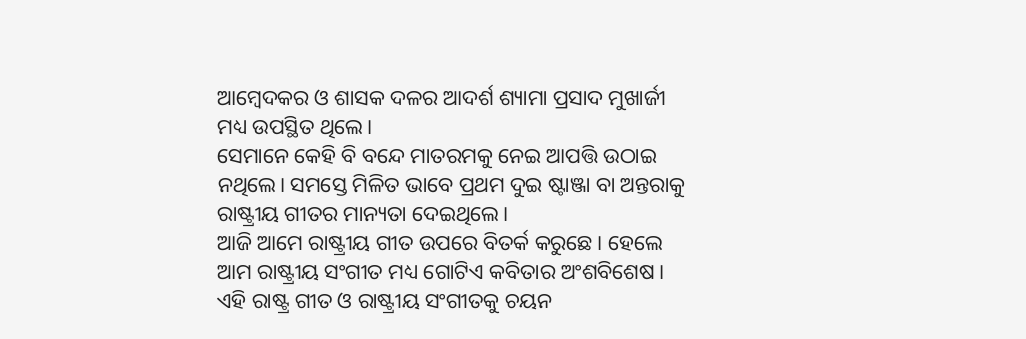ଆମ୍ବେଦକର ଓ ଶାସକ ଦଳର ଆଦର୍ଶ ଶ୍ୟାମା ପ୍ରସାଦ ମୁଖାର୍ଜୀ ମଧ୍ୟ ଉପସ୍ଥିତ ଥିଲେ।
ସେମାନେ କେହି ବି ବନ୍ଦେ ମାତରମକୁ ନେଇ ଆପତ୍ତି ଉଠାଇ ନଥିଲେ। ସମସ୍ତେ ମିଳିତ ଭାବେ ପ୍ରଥମ ଦୁଇ ଷ୍ଟାଞ୍ଜା ବା ଅନ୍ତରାକୁ ରାଷ୍ଟ୍ରୀୟ ଗୀତର ମାନ୍ୟତା ଦେଇଥିଲେ।
ଆଜି ଆମେ ରାଷ୍ଟ୍ରୀୟ ଗୀତ ଉପରେ ବିତର୍କ କରୁଛେ। ହେଲେ ଆମ ରାଷ୍ଟ୍ରୀୟ ସଂଗୀତ ମଧ୍ୟ ଗୋଟିଏ କବିତାର ଅଂଶବିଶେଷ। ଏହି ରାଷ୍ଟ୍ର ଗୀତ ଓ ରାଷ୍ଟ୍ରୀୟ ସଂଗୀତକୁ ଚୟନ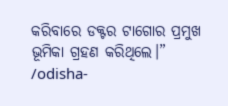କରିବାରେ ଡକ୍ଟର ଟାଗୋର ପ୍ରମୁଖ ଭୂମିକା ଗ୍ରହଣ କରିଥିଲେ।”
/odisha-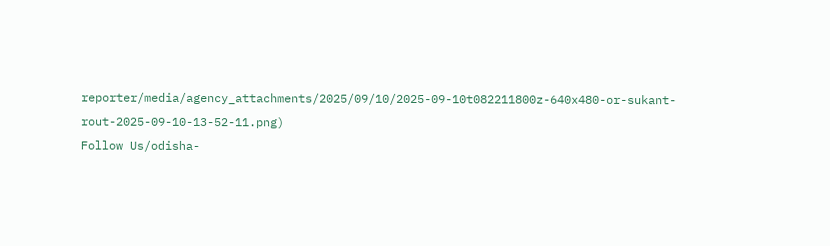reporter/media/agency_attachments/2025/09/10/2025-09-10t082211800z-640x480-or-sukant-rout-2025-09-10-13-52-11.png)
Follow Us/odisha-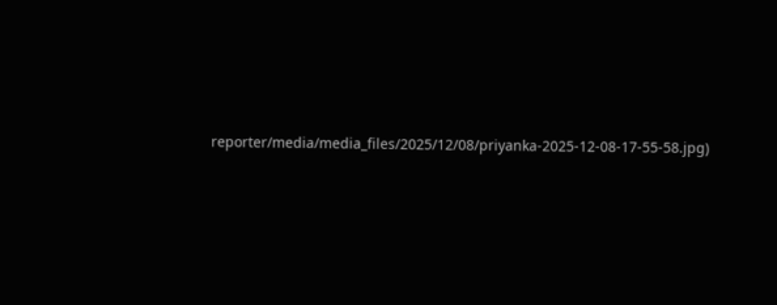reporter/media/media_files/2025/12/08/priyanka-2025-12-08-17-55-58.jpg)